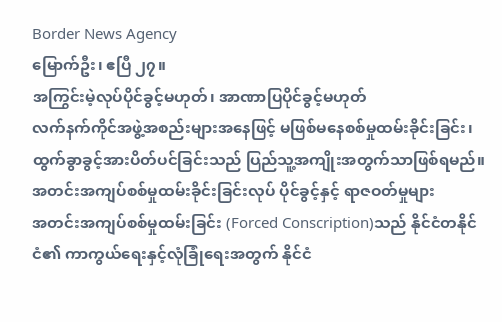Border News Agency
မြောက်ဦး၊ ဧပြီ ၂၇။
အကြွင်းမဲ့လုပ်ပိုင်ခွင့်မဟုတ်၊ အာဏာပြပိုင်ခွင့်မဟုတ်
လက်နက်ကိုင်အဖွဲ့အစည်းများအနေဖြင့် မဖြစ်မနေစစ်မှုထမ်းခိုင်းခြင်း၊ ထွက်ခွာခွင့်အားပိတ်ပင်ခြင်းသည် ပြည်သူ့အကျိုးအတွက်သာဖြစ်ရမည်။
အတင်းအကျပ်စစ်မှုထမ်းခိုင်းခြင်းလုပ် ပိုင်ခွင့်နှင့် ရာဇဝတ်မှုများ
အတင်းအကျပ်စစ်မှုထမ်းခြင်း (Forced Conscription)သည် နိုင်ငံတနိုင်ငံ၏ ကာကွယ်ရေးနှင့်လုံခြုံရေးအတွက် နိုင်ငံ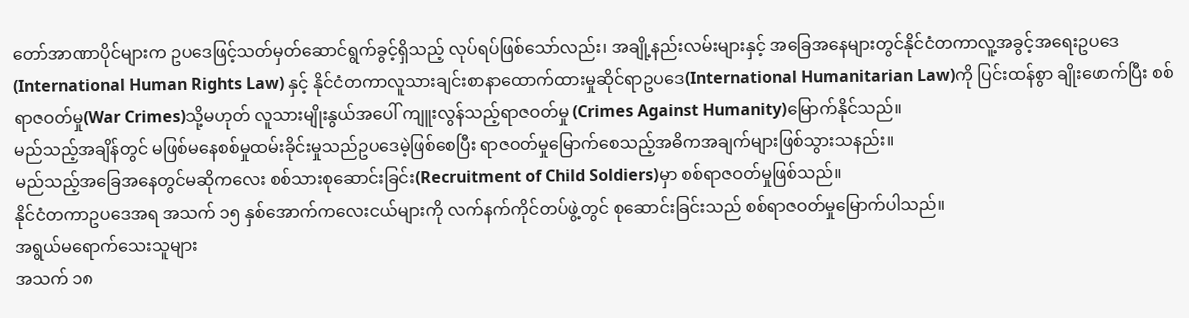တော်အာဏာပိုင်များက ဥပဒေဖြင့်သတ်မှတ်ဆောင်ရွက်ခွင့်ရှိသည့် လုပ်ရပ်ဖြစ်သော်လည်း၊ အချို့နည်းလမ်းများနှင့် အခြေအနေများတွင်နိုင်ငံတကာလူ့အခွင့်အရေးဥပဒေ (International Human Rights Law) နှင့် နိုင်ငံတကာလူသားချင်းစာနာထောက်ထားမှုဆိုင်ရာဥပဒေ(International Humanitarian Law)ကို ပြင်းထန်စွာ ချိုးဖောက်ပြီး စစ်ရာဇဝတ်မှု(War Crimes)သို့မဟုတ် လူသားမျိုးနွယ်အပေါ် ကျူးလွန်သည့်ရာဇဝတ်မှု (Crimes Against Humanity)မြောက်နိုင်သည်။
မည်သည့်အချိန်တွင် မဖြစ်မနေစစ်မှုထမ်းခိုင်းမှုသည်ဥပဒေမဲ့ဖြစ်စေပြီး ရာဇဝတ်မှုမြောက်စေသည့်အဓိကအချက်များဖြစ်သွားသနည်း။
မည်သည့်အခြေအနေတွင်မဆိုကလေး စစ်သားစုဆောင်းခြင်း(Recruitment of Child Soldiers)မှာ စစ်ရာဇဝတ်မှုဖြစ်သည်။
နိုင်ငံတကာဥပဒေအရ အသက် ၁၅ နှစ်အောက်ကလေးငယ်များကို လက်နက်ကိုင်တပ်ဖွဲ့တွင် စုဆောင်းခြင်းသည် စစ်ရာဇဝတ်မှုမြောက်ပါသည်။
အရွယ်မရောက်သေးသူများ
အသက် ၁၈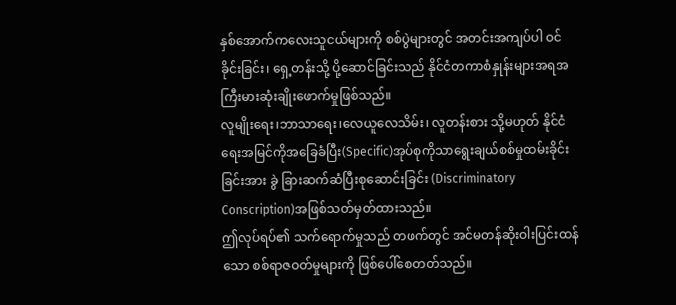နှစ်အောက်ကလေးသူငယ်များကို စစ်ပွဲများတွင် အတင်းအကျပ်ပါ ဝင်ခိုင်းခြင်း၊ ရှေ့တန်းသို့ ပို့ဆောင်ခြင်းသည် နိုင်ငံတကာစံနှုန်းများအရအကြီးမားဆုံးချိုးဖောက်မှုဖြစ်သည်။
လူမျိုးရေး၊ဘာသာရေး၊လေယူလေသိမ်း၊ လူတန်းစား သို့မဟုတ် နိုင်ငံရေးအမြင်ကိုအခြေခံပြီး(Specific)အုပ်စုကိုသာရွေးချယ်စစ်မှုထမ်းခိုင်းခြင်းအား ခွဲ ခြားဆက်ဆံပြီးစုဆောင်းခြင်း (Discriminatory Conscription)အဖြစ်သတ်မှတ်ထားသည်။
ဤလုပ်ရပ်၏ သက်ရောက်မှုသည် တဖက်တွင် အင်မတန်ဆိုးဝါးပြင်းထန်သော စစ်ရာဇဝတ်မှုများကို ဖြစ်ပေါ်စေတတ်သည်။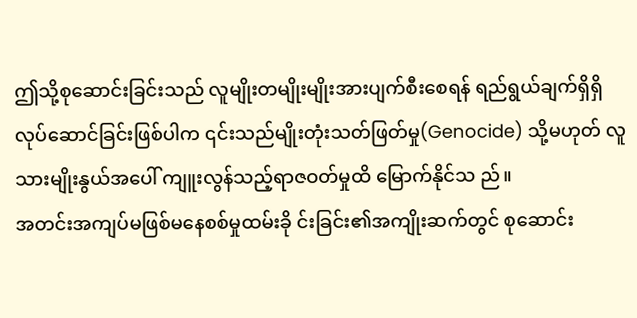ဤသို့စုဆောင်းခြင်းသည် လူမျိုးတမျိုးမျိုးအားပျက်စီးစေရန် ရည်ရွယ်ချက်ရှိရှိလုပ်ဆောင်ခြင်းဖြစ်ပါက ၎င်းသည်မျိုးတုံးသတ်ဖြတ်မှု(Genocide) သို့မဟုတ် လူသားမျိုးနွယ်အပေါ် ကျူးလွန်သည့်ရာဇဝတ်မှုထိ မြောက်နိုင်သ ည်။
အတင်းအကျပ်မဖြစ်မနေစစ်မှုထမ်းခို င်းခြင်း၏အကျိုးဆက်တွင် စုဆောင်း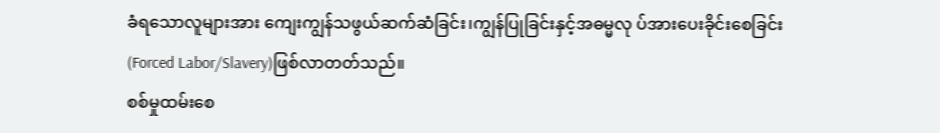ခံရသောလူများအား ကျေးကျွန်သဖွယ်ဆက်ဆံခြင်း၊ကျွန်ပြုခြင်းနှင့်အဓမ္မလု ပ်အားပေးခိုင်းစေခြင်း(Forced Labor/Slavery)ဖြစ်လာတတ်သည်။
စစ်မှုထမ်းစေ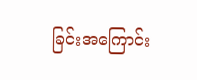ခြင်းအကြောင်း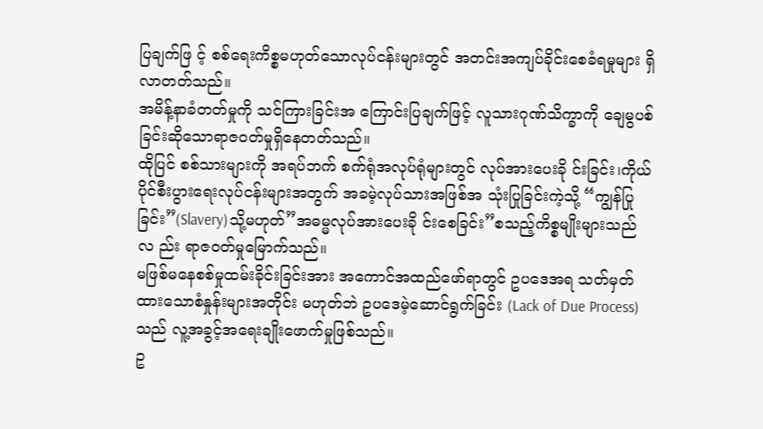ပြချက်ဖြ င့် စစ်ရေးကိစ္စမဟုတ်သောလုပ်ငန်းများတွင် အတင်းအကျပ်ခိုင်းစေခံရမှုများ ရှိလာတတ်သည်။
အမိန့်နာခံတတ်မှုကို သင်ကြားခြင်းအ ကြောင်းပြချက်ဖြင့် လူသားဂုဏ်သိက္ခာကို ချေမွပစ်ခြင်းဆိုသောရာဇဝတ်မှုရှိနေတတ်သည်။
ထိုပြင် စစ်သားများကို အရပ်ဘက် စက်ရုံအလုပ်ရုံများတွင် လုပ်အားပေးခို င်းခြင်း၊ကိုယ်ပိုင်စီးပွားရေးလုပ်ငန်းများအတွက် အခမဲ့လုပ်သားအဖြစ်အ သုံးပြုခြင်းကဲ့သို့ “ကျွန်ပြုခြင်း”(Slavery)သို့မဟုတ်”အဓမ္မလုပ်အားပေးခို င်းစေခြင်း”စသည့်ကိစ္စမျိုးများသည်လ ည်း ရာဇဝတ်မှုမြောက်သည်။
မဖြစ်မနေစစ်မှုထမ်းခိုင်းခြင်းအား အကောင်အထည်ဖော်ရာတွင် ဥပဒေအရ သတ်မှတ်ထားသောစံနှုန်းများအတိုင်း မဟုတ်ဘဲ ဥပဒေမဲ့ဆောင်ရွက်ခြင်း (Lack of Due Process)သည် လူ့အခွင့်အရေးချိုးဖောက်မှုဖြစ်သည်။
ဥ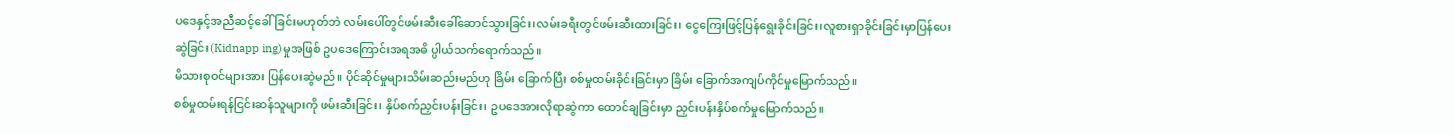ပဒေနှင့်အညီဆင့်ခေါ်ခြင်းမဟုတ်ဘဲ လမ်းပေါ်တွင်ဖမ်းဆီးခေါ်ဆောင်သွားခြင်း၊လမ်းခရီးတွင်ဖမ်းဆီးထားခြင်း၊ ငွေကြေးဖြင့်ပြန်ရွေးခိုင်းခြင်း၊လူစားရှာခိုင်းခြင်းမှာပြန်ပေးဆွဲခြင်း(Kidnapp ing)မှုအဖြစ် ဥပဒေကြောင်းအရအဓိ ပ္ပါယ်သက်ရောက်သည်။
မိသားစုဝင်များအား ပြန်ပေးဆွဲမည်။ ပိုင်ဆိုင်မှုများသိမ်းဆည်းမည်ဟု ခြိမ်း ခြောက်ပြီး စစ်မှုထမ်းခိုင်းခြင်းမှာ ခြိမ်း ခြောက်အကျပ်ကိုင်မှုမြောက်သည်။
စစ်မှုထမ်းရန်ငြင်းဆန်သူများကို ဖမ်းဆီးခြင်း၊ နှိပ်စက်ညှင်းပန်းခြင်း၊ ဥပဒေအားလိုရာဆွဲကာ ထောင်ချခြင်းမှာ ညှင်းပန်းနှိပ်စက်မှုမြောက်သည်။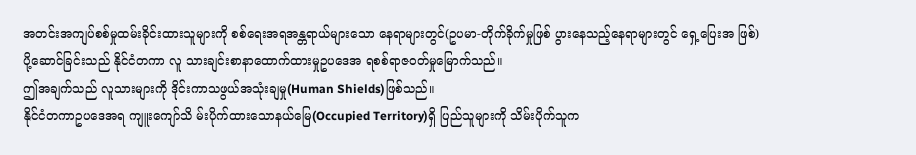အတင်းအကျပ်စစ်မှုထမ်းခိုင်းထားသူများကို စစ်ရေးအရအန္တရာယ်များသော နေရာများတွင်(ဥပမာ-တိုက်ခိုက်မှုဖြစ် ပွားနေသည့်နေရာများတွင် ရှေ့ပြေးအ ဖြစ်)ပို့ဆောင်ခြင်းသည် နိုင်ငံတကာ လူ သားချင်းစာနာထောက်ထားမှုဥပဒေအ ရစစ်ရာဇဝတ်မှုမြောက်သည်။
ဤအချက်သည် လူသားများကို ဒိုင်းကာသဖွယ်အသုံးချမှု(Human Shields)ဖြစ်သည်။
နိုင်ငံတကာဥပဒေအရ ကျူးကျော်သိ မ်းပိုက်ထားသောနယ်မြေ(Occupied Territory)ရှိ ပြည်သူများကို သိမ်းပိုက်သူက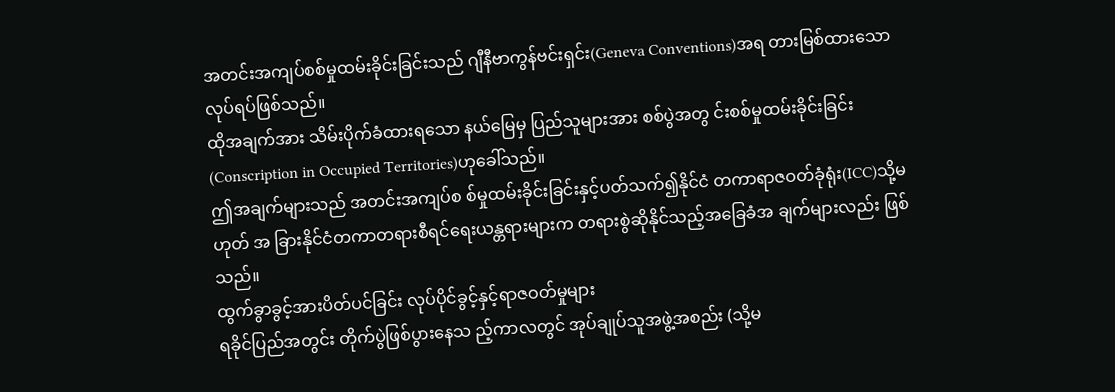အတင်းအကျပ်စစ်မှုထမ်းခိုင်းခြင်းသည် ဂျီနီဗာကွန်ဗင်းရှင်း(Geneva Conventions)အရ တားမြစ်ထားသော လုပ်ရပ်ဖြစ်သည်။
ထိုအချက်အား သိမ်းပိုက်ခံထားရသော နယ်မြေမှ ပြည်သူများအား စစ်ပွဲအတွ င်းစစ်မှုထမ်းခိုင်းခြင်း(Conscription in Occupied Territories)ဟုခေါ်သည်။
ဤအချက်များသည် အတင်းအကျပ်စ စ်မှုထမ်းခိုင်းခြင်းနှင့်ပတ်သက်၍နိုင်ငံ တကာရာဇဝတ်ခုံရုံး(ICC)သို့မဟုတ် အ ခြားနိုင်ငံတကာတရားစီရင်ရေးယန္တရားများက တရားစွဲဆိုနိုင်သည့်အခြေခံအ ချက်များလည်း ဖြစ်သည်။
ထွက်ခွာခွင့်အားပိတ်ပင်ခြင်း လုပ်ပိုင်ခွင့်နှင့်ရာဇဝတ်မှုများ
ရခိုင်ပြည်အတွင်း တိုက်ပွဲဖြစ်ပွားနေသ ည့်ကာလတွင် အုပ်ချုပ်သူအဖွဲ့အစည်း (သို့မ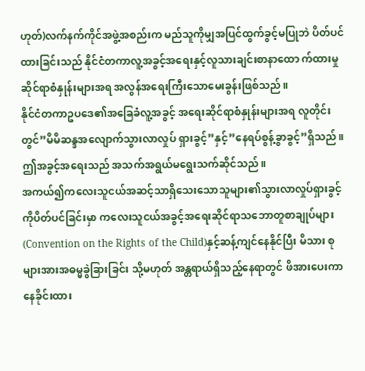ဟုတ်)လက်နက်ကိုင်အဖွဲ့အစည်းက မည်သူကိုမျှအပြင်ထွက်ခွင့်မပြုဘဲ ပိတ်ပင်ထားခြင်းသည် နိုင်ငံတကာလူ့အခွင့်အရေးနှင့်လူသားချင်းစာနာထော က်ထားမှုဆိုင်ရာစံနှုန်းများအရ အလွန်အရေးကြီးသောမေးခွန်းဖြစ်သည်။
နိုင်ငံတကာဥပဒေ၏အခြေခံလူ့အခွင့် အရေးဆိုင်ရာစံနှုန်းများအရ လူတိုင်းတွင်”မိမိဆန္ဒအလျောက်သွားလာလှုပ် ရှားခွင့်”နှင့်”နေရပ်စွန့်ခွာခွင့်”ရှိသည်။
ဤအခွင့်အရေးသည် အသက်အရွယ်မရွေးသက်ဆိုင်သည်။
အကယ်၍ကလေးသူငယ်အဆင့်သာရှိသေးသောသူများ၏သွားလာလှုပ်ရှားခွင့်ကိုပိတ်ပင်ခြင်းမှာ ကလေးသူငယ်အခွင့်အရေးဆိုင်ရာသဘောတူစာချုပ်များ(Convention on the Rights of the Child)နှင့်ဆန့်ကျင်နေနိုင်ပြီး မိသား စုများအားအဓမ္မခွဲခြားခြင်း သို့မဟုတ် အန္တရာယ်ရှိသည့်နေရာတွင် ဖိအားပေးကာ နေခိုင်းထား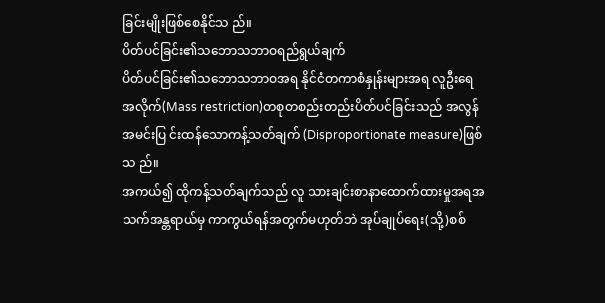ခြင်းမျိုးဖြစ်စေနိုင်သ ည်။
ပိတ်ပင်ခြင်း၏သဘောသဘာဝရည်ရွယ်ချက်
ပိတ်ပင်ခြင်း၏သဘောသဘာဝအရ နိုင်ငံတကာစံနှုန်းများအရ လူဦးရေအလိုက်(Mass restriction)တစုတစည်းတည်းပိတ်ပင်ခြင်းသည် အလွန်အမင်းပြ င်းထန်သောကန့်သတ်ချက် (Disproportionate measure)ဖြစ်သ ည်။
အကယ်၍ ထိုကန့်သတ်ချက်သည် လူ သားချင်းစာနာထောက်ထားမှုအရအ သက်အန္တရာယ်မှ ကာကွယ်ရန်အတွက်မဟုတ်ဘဲ အုပ်ချုပ်ရေး(သို့)စစ်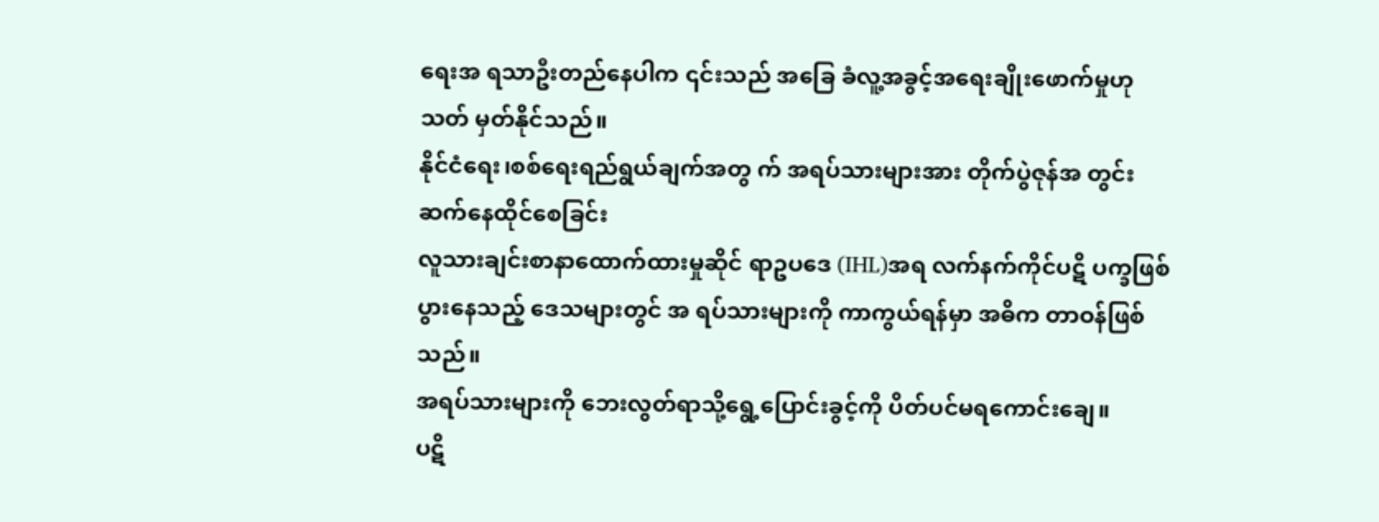ရေးအ ရသာဦးတည်နေပါက ၎င်းသည် အခြေ ခံလူ့အခွင့်အရေးချိုးဖောက်မှုဟု သတ် မှတ်နိုင်သည်။
နိုင်ငံရေး၊စစ်ရေးရည်ရွယ်ချက်အတွ က် အရပ်သားများအား တိုက်ပွဲဇုန်အ တွင်း ဆက်နေထိုင်စေခြင်း
လူသားချင်းစာနာထောက်ထားမှုဆိုင် ရာဥပဒေ (IHL)အရ လက်နက်ကိုင်ပဋိ ပက္ခဖြစ်ပွားနေသည့် ဒေသများတွင် အ ရပ်သားများကို ကာကွယ်ရန်မှာ အဓိက တာဝန်ဖြစ်သည်။
အရပ်သားများကို ဘေးလွတ်ရာသို့ရွေ့ပြောင်းခွင့်ကို ပိတ်ပင်မရကောင်းချေ။
ပဋိ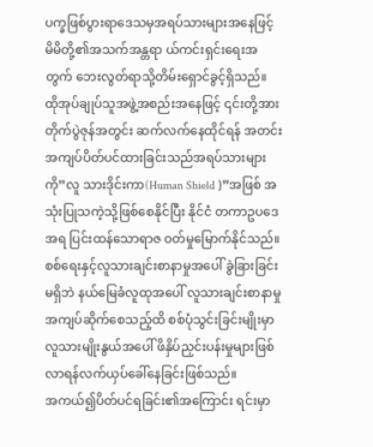ပက္ခဖြစ်ပွားရာဒေသမှအရပ်သားများအနေဖြင့် မိမိတို့၏အသက်အန္တရာ ယ်ကင်းရှင်းရေးအတွက် ဘေးလွတ်ရာသို့တိမ်းရှောင်ခွင့်ရှိသည်။
ထိုအုပ်ချုပ်သူအဖွဲ့အစည်းအနေဖြင့် ၎င်းတို့အား တိုက်ပွဲဇုန်အတွင်း ဆက်လက်နေထိုင်ရန် အတင်းအကျပ်ပိတ်ပင်ထားခြင်းသည်အရပ်သားများကို”လူ သားဒိုင်းကာ(Human Shield )”အဖြစ် အသုံးပြုသကဲ့သို့ဖြစ်စေနိုင်ပြီး နိုင်ငံ တကာဥပဒေအရ ပြင်းထန်သောရာဇ ဝတ်မှုမြောက်နိုင်သည်။
စစ်ရေးနှင့်လူသားချင်းစာနာမှုအပေါ် ခွဲခြားခြင်းမရှိဘဲ နယ်မြေခံလူထုအပေါ် လူသားချင်းစာနာမှုအကျပ်ဆိုက်စေသည့်ထိ စစ်ပုံသွင်းခြင်းမျိုးမှာလူသားမျိုးနွယ်အပေါ် ဖိနှိပ်ညှင်းပန်းမှုများဖြစ် လာရန်လက်ယှပ်ခေါ်နေခြင်းဖြစ်သည်။
အကယ်၍ပိတ်ပင်ရခြင်း၏အကြောင်း ရင်းမှာ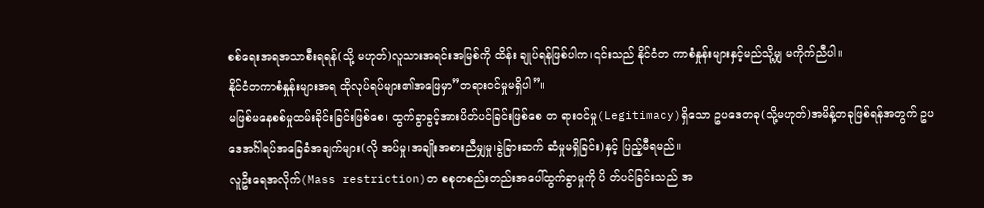စစ်ရေးအရအသာစီးရရန်(သို့ မဟုတ်)လူသားအရင်းအမြစ်ကို ထိန်း ချုပ်ရန်ဖြစ်ပါက၊၎င်းသည် နိုင်ငံတ ကာစံနှုန်းများနှင့်မည်သို့မျှ မကိုက်ညီပါ။
နိုင်ငံတကာစံနှုန်းများအရ ထိုလုပ်ရပ်များ၏အဖြေမှာ”တရားဝင်မှုမရှိပါ”။
မဖြစ်မနေစစ်မှုထမ်းခိုင်းခြင်းဖြစ်စေ၊ ထွက်ခွာခွင့်အားပိတ်ပင်ခြင်းဖြစ်စေ တ ရားဝင်မှု(Legitimacy)ရှိသော ဥပဒေတခု(သို့မဟုတ်)အမိန့်တခုဖြစ်ရန်အတွက် ဥပဒေအင်္ဂါရပ်အခြေခံအချက်များ(လို အပ်မှု၊အချိုးအစားညီမျှမှု၊ခွဲခြားဆက် ဆံမှုမရှိခြင်း)နှင့် ပြည့်မီရမည်။
လူဦးရေအလိုက်(Mass restriction)တ စစုတစည်းတည်းအပေါ်ထွက်ခွာမှုကို ပိ တ်ပင်ခြင်းသည် အ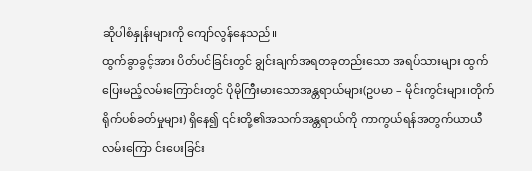ဆိုပါစံနှုန်းများကို ကျော်လွန်နေသည်။
ထွက်ခွာခွင့်အား ပိတ်ပင်ခြင်းတွင် ချွင်းချက်အရတခုတည်းသော အရပ်သားများ ထွက်ပြေးမည့်လမ်းကြောင်းတွင် ပိုမိုကြီးမားသောအန္တရာယ်များ(ဥပမာ – မိုင်းကွင်းများ၊တိုက်ရိုက်ပစ်ခတ်မှုများ) ရှိနေ၍ ၎င်းတို့၏အသက်အန္တရာယ်ကို ကာကွယ်ရန်အတွက်ယာယီလမ်းကြော င်းပေးခြင်း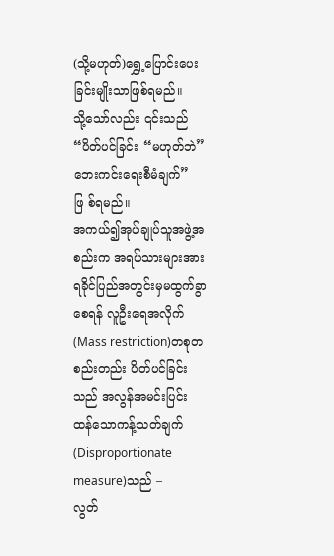(သို့မဟုတ်)ရွှေ့ပြောင်းပေးခြင်းမျိုးသာဖြစ်ရမည်။
သို့သော်လည်း ၎င်းသည် “ပိတ်ပင်ခြင်း “မဟုတ်ဘဲ”ဘေးကင်းရေးစီမံချက်”ဖြ စ်ရမည်။
အကယ်၍အုပ်ချုပ်သူအဖွဲ့အစည်းက အရပ်သားများအား ရခိုင်ပြည်အတွင်းမှမထွက်ခွာစေရန် လူဦးရေအလိုက် (Mass restriction)တစုတစည်းတည်း ပိတ်ပင်ခြင်းသည် အလွန်အမင်းပြင်း ထန်သောကန့်သတ်ချက် (Disproportionate measure)သည် –
လွတ်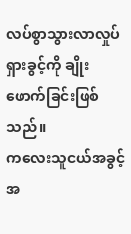လပ်စွာသွားလာလှုပ်ရှားခွင့်ကို ချိုးဖောက်ခြင်းဖြစ်သည်။
ကလေးသူငယ်အခွင့်အ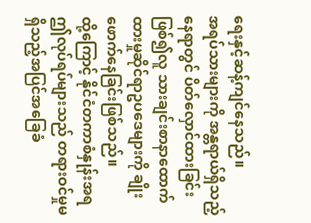ရေးနှင့်ဆန့်ကျင်နေသည်။
အရပ်သားများကို အန္တရာယ်ရှိသည့်နေရာတွင် ပိတ်လှောင်ထားခြင်းဖြစ်၍လူ သားချင်းစာနာထောက်ထားမှုဆိုင်ရာဥပဒေများကို ချိုးဖောက်နေခြင်းဖြစ်သည်။
ထို့ကြောင့် နိုင်ငံတကာစံနှုန်းအရ ဤလုပ်ရပ်များသည် တရားဝင်မှုမရှိသည့်အပြင်အခြေခံ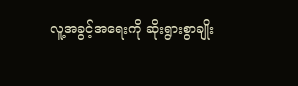လူ့အခွင့်အရေးကို ဆိုးရွားစွာချိုး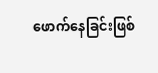ဖောက်နေခြင်းဖြစ်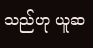သည်ဟု ယူဆ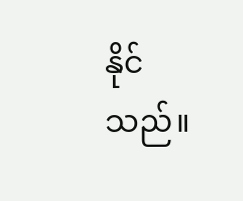နိုင်သည်။